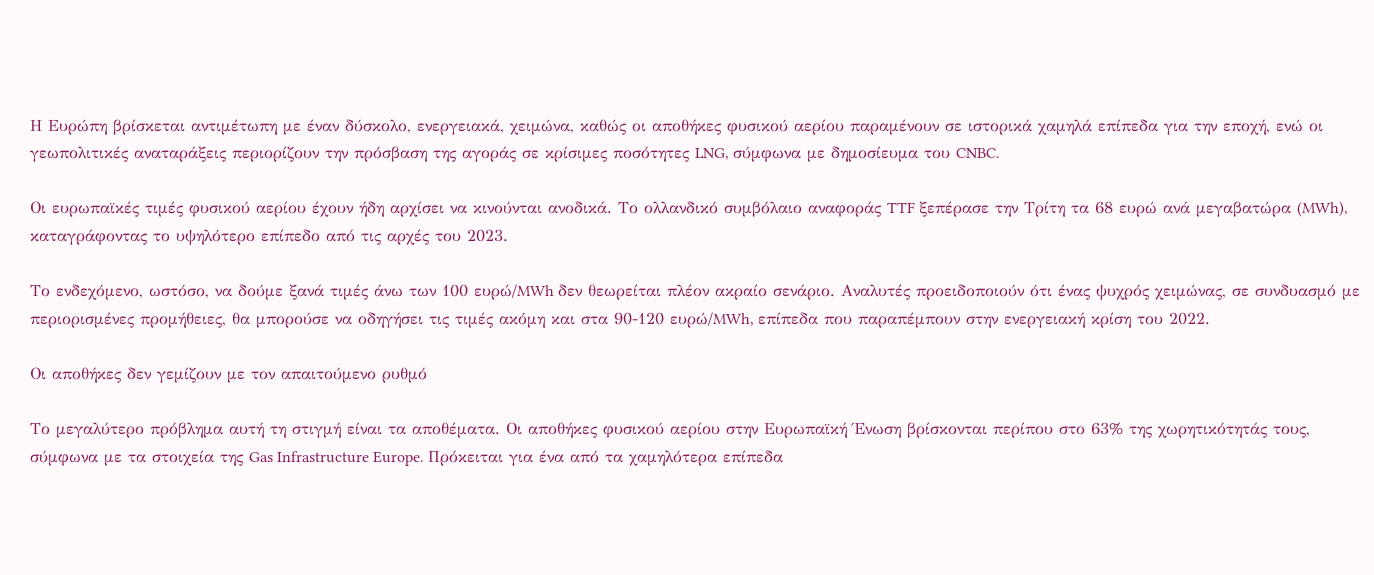Η Ευρώπη βρίσκεται αντιμέτωπη με έναν δύσκολο, ενεργειακά, χειμώνα, καθώς οι αποθήκες φυσικού αερίου παραμένουν σε ιστορικά χαμηλά επίπεδα για την εποχή, ενώ οι γεωπολιτικές αναταράξεις περιορίζουν την πρόσβαση της αγοράς σε κρίσιμες ποσότητες LNG, σύμφωνα με δημοσίευμα του CNBC.

Οι ευρωπαϊκές τιμές φυσικού αερίου έχουν ήδη αρχίσει να κινούνται ανοδικά. Το ολλανδικό συμβόλαιο αναφοράς TTF ξεπέρασε την Τρίτη τα 68 ευρώ ανά μεγαβατώρα (MWh), καταγράφοντας το υψηλότερο επίπεδο από τις αρχές του 2023.

Το ενδεχόμενο, ωστόσο, να δούμε ξανά τιμές άνω των 100 ευρώ/MWh δεν θεωρείται πλέον ακραίο σενάριο. Αναλυτές προειδοποιούν ότι ένας ψυχρός χειμώνας, σε συνδυασμό με περιορισμένες προμήθειες, θα μπορούσε να οδηγήσει τις τιμές ακόμη και στα 90-120 ευρώ/MWh, επίπεδα που παραπέμπουν στην ενεργειακή κρίση του 2022.

Οι αποθήκες δεν γεμίζουν με τον απαιτούμενο ρυθμό

Το μεγαλύτερο πρόβλημα αυτή τη στιγμή είναι τα αποθέματα. Οι αποθήκες φυσικού αερίου στην Ευρωπαϊκή Ένωση βρίσκονται περίπου στο 63% της χωρητικότητάς τους, σύμφωνα με τα στοιχεία της Gas Infrastructure Europe. Πρόκειται για ένα από τα χαμηλότερα επίπεδα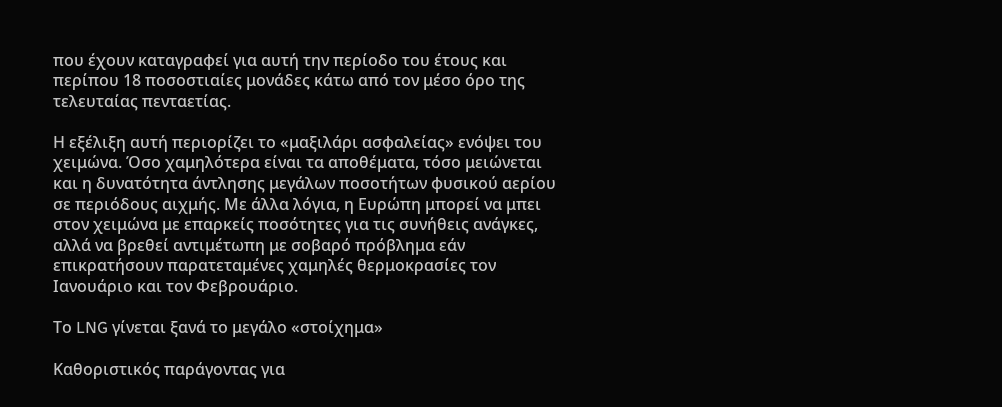που έχουν καταγραφεί για αυτή την περίοδο του έτους και περίπου 18 ποσοστιαίες μονάδες κάτω από τον μέσο όρο της τελευταίας πενταετίας.

Η εξέλιξη αυτή περιορίζει το «μαξιλάρι ασφαλείας» ενόψει του χειμώνα. Όσο χαμηλότερα είναι τα αποθέματα, τόσο μειώνεται και η δυνατότητα άντλησης μεγάλων ποσοτήτων φυσικού αερίου σε περιόδους αιχμής. Με άλλα λόγια, η Ευρώπη μπορεί να μπει στον χειμώνα με επαρκείς ποσότητες για τις συνήθεις ανάγκες, αλλά να βρεθεί αντιμέτωπη με σοβαρό πρόβλημα εάν επικρατήσουν παρατεταμένες χαμηλές θερμοκρασίες τον Ιανουάριο και τον Φεβρουάριο.

Το LNG γίνεται ξανά το μεγάλο «στοίχημα»

Καθοριστικός παράγοντας για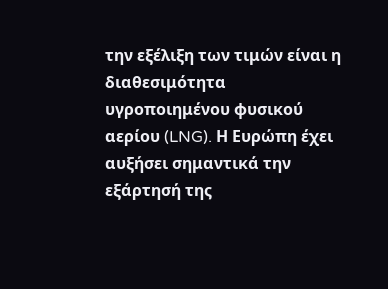την εξέλιξη των τιμών είναι η διαθεσιμότητα υγροποιημένου φυσικού αερίου (LNG). Η Ευρώπη έχει αυξήσει σημαντικά την εξάρτησή της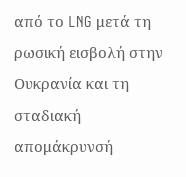από το LNG μετά τη ρωσική εισβολή στην Ουκρανία και τη σταδιακή απομάκρυνσή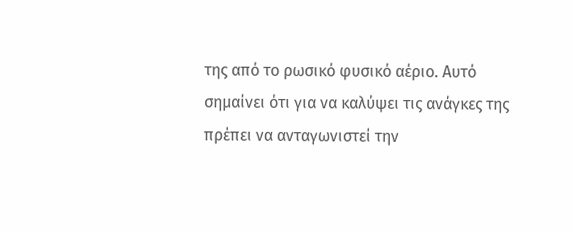της από το ρωσικό φυσικό αέριο. Αυτό σημαίνει ότι για να καλύψει τις ανάγκες της πρέπει να ανταγωνιστεί την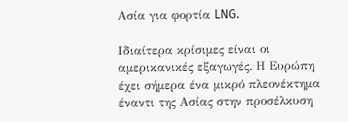Ασία για φορτία LNG.

Ιδιαίτερα κρίσιμες είναι οι αμερικανικές εξαγωγές. Η Ευρώπη έχει σήμερα ένα μικρό πλεονέκτημα έναντι της Ασίας στην προσέλκυση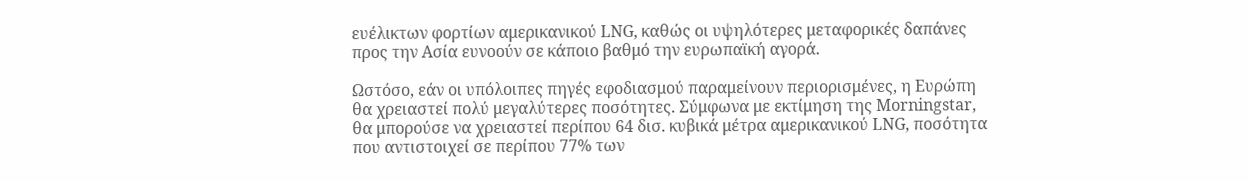ευέλικτων φορτίων αμερικανικού LNG, καθώς οι υψηλότερες μεταφορικές δαπάνες προς την Ασία ευνοούν σε κάποιο βαθμό την ευρωπαϊκή αγορά.

Ωστόσο, εάν οι υπόλοιπες πηγές εφοδιασμού παραμείνουν περιορισμένες, η Ευρώπη θα χρειαστεί πολύ μεγαλύτερες ποσότητες. Σύμφωνα με εκτίμηση της Morningstar, θα μπορούσε να χρειαστεί περίπου 64 δισ. κυβικά μέτρα αμερικανικού LNG, ποσότητα που αντιστοιχεί σε περίπου 77% των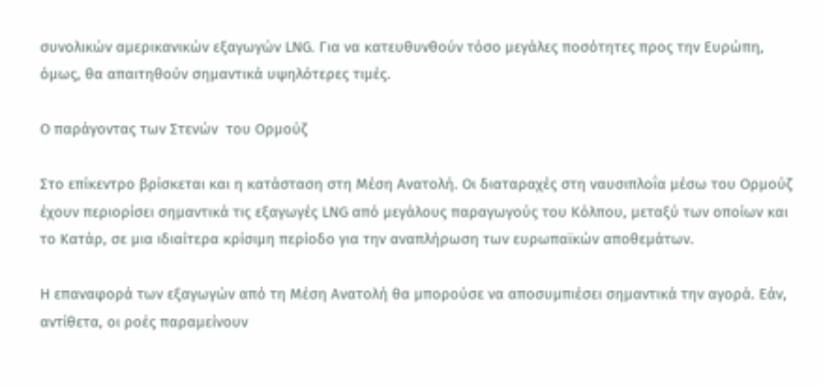συνολικών αμερικανικών εξαγωγών LNG. Για να κατευθυνθούν τόσο μεγάλες ποσότητες προς την Ευρώπη, όμως, θα απαιτηθούν σημαντικά υψηλότερες τιμές.

Ο παράγοντας των Στενών  του Ορμούζ

Στο επίκεντρο βρίσκεται και η κατάσταση στη Μέση Ανατολή. Οι διαταραχές στη ναυσιπλοΐα μέσω του Ορμούζ έχουν περιορίσει σημαντικά τις εξαγωγές LNG από μεγάλους παραγωγούς του Κόλπου, μεταξύ των οποίων και το Κατάρ, σε μια ιδιαίτερα κρίσιμη περίοδο για την αναπλήρωση των ευρωπαϊκών αποθεμάτων.

Η επαναφορά των εξαγωγών από τη Μέση Ανατολή θα μπορούσε να αποσυμπιέσει σημαντικά την αγορά. Εάν, αντίθετα, οι ροές παραμείνουν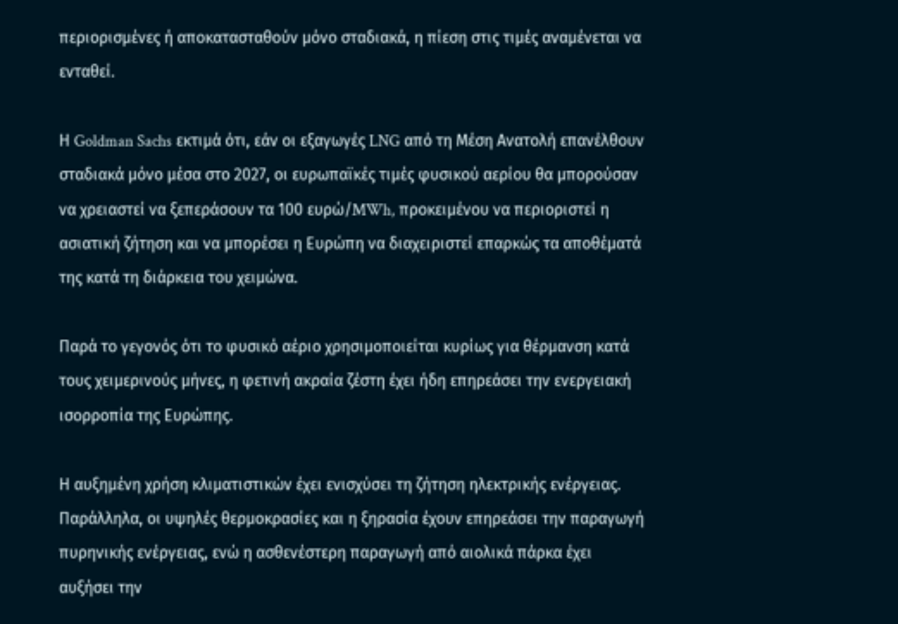περιορισμένες ή αποκατασταθούν μόνο σταδιακά, η πίεση στις τιμές αναμένεται να ενταθεί.

Η Goldman Sachs εκτιμά ότι, εάν οι εξαγωγές LNG από τη Μέση Ανατολή επανέλθουν σταδιακά μόνο μέσα στο 2027, οι ευρωπαϊκές τιμές φυσικού αερίου θα μπορούσαν να χρειαστεί να ξεπεράσουν τα 100 ευρώ/MWh, προκειμένου να περιοριστεί η ασιατική ζήτηση και να μπορέσει η Ευρώπη να διαχειριστεί επαρκώς τα αποθέματά της κατά τη διάρκεια του χειμώνα.

Παρά το γεγονός ότι το φυσικό αέριο χρησιμοποιείται κυρίως για θέρμανση κατά τους χειμερινούς μήνες, η φετινή ακραία ζέστη έχει ήδη επηρεάσει την ενεργειακή ισορροπία της Ευρώπης.

Η αυξημένη χρήση κλιματιστικών έχει ενισχύσει τη ζήτηση ηλεκτρικής ενέργειας. Παράλληλα, οι υψηλές θερμοκρασίες και η ξηρασία έχουν επηρεάσει την παραγωγή πυρηνικής ενέργειας, ενώ η ασθενέστερη παραγωγή από αιολικά πάρκα έχει αυξήσει την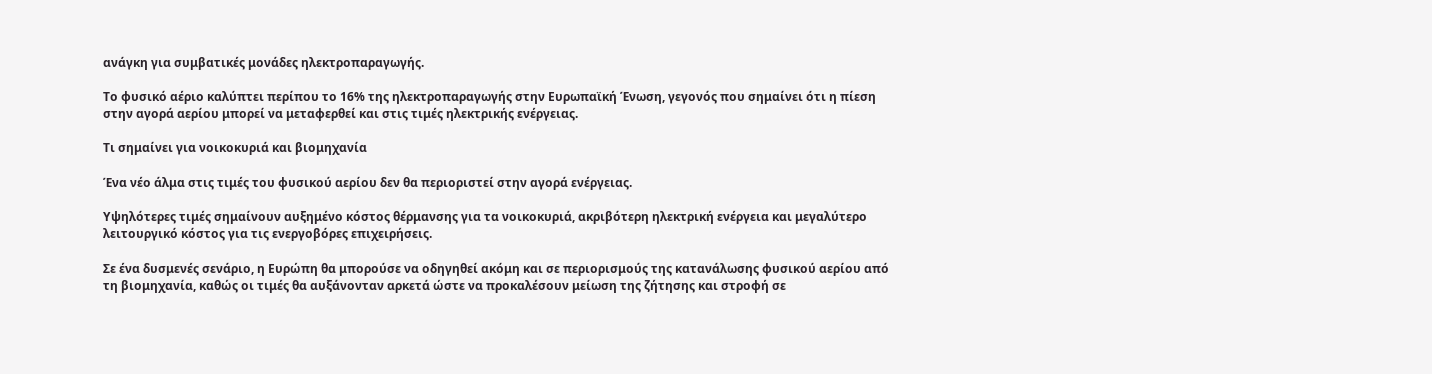ανάγκη για συμβατικές μονάδες ηλεκτροπαραγωγής.

Το φυσικό αέριο καλύπτει περίπου το 16% της ηλεκτροπαραγωγής στην Ευρωπαϊκή Ένωση, γεγονός που σημαίνει ότι η πίεση στην αγορά αερίου μπορεί να μεταφερθεί και στις τιμές ηλεκτρικής ενέργειας.

Τι σημαίνει για νοικοκυριά και βιομηχανία

Ένα νέο άλμα στις τιμές του φυσικού αερίου δεν θα περιοριστεί στην αγορά ενέργειας.

Υψηλότερες τιμές σημαίνουν αυξημένο κόστος θέρμανσης για τα νοικοκυριά, ακριβότερη ηλεκτρική ενέργεια και μεγαλύτερο λειτουργικό κόστος για τις ενεργοβόρες επιχειρήσεις.

Σε ένα δυσμενές σενάριο, η Ευρώπη θα μπορούσε να οδηγηθεί ακόμη και σε περιορισμούς της κατανάλωσης φυσικού αερίου από τη βιομηχανία, καθώς οι τιμές θα αυξάνονταν αρκετά ώστε να προκαλέσουν μείωση της ζήτησης και στροφή σε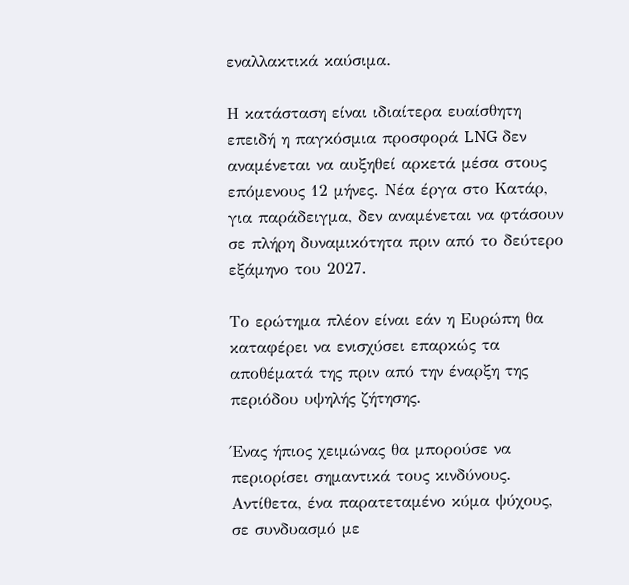εναλλακτικά καύσιμα.

Η κατάσταση είναι ιδιαίτερα ευαίσθητη επειδή η παγκόσμια προσφορά LNG δεν αναμένεται να αυξηθεί αρκετά μέσα στους επόμενους 12 μήνες. Νέα έργα στο Κατάρ, για παράδειγμα, δεν αναμένεται να φτάσουν σε πλήρη δυναμικότητα πριν από το δεύτερο εξάμηνο του 2027.

Το ερώτημα πλέον είναι εάν η Ευρώπη θα καταφέρει να ενισχύσει επαρκώς τα αποθέματά της πριν από την έναρξη της περιόδου υψηλής ζήτησης.

Ένας ήπιος χειμώνας θα μπορούσε να περιορίσει σημαντικά τους κινδύνους. Αντίθετα, ένα παρατεταμένο κύμα ψύχους, σε συνδυασμό με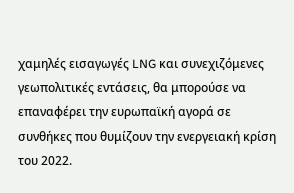χαμηλές εισαγωγές LNG και συνεχιζόμενες γεωπολιτικές εντάσεις, θα μπορούσε να επαναφέρει την ευρωπαϊκή αγορά σε συνθήκες που θυμίζουν την ενεργειακή κρίση του 2022.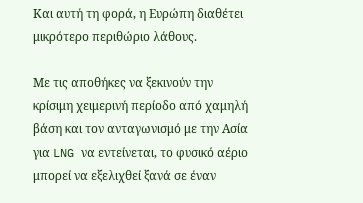Και αυτή τη φορά, η Ευρώπη διαθέτει μικρότερο περιθώριο λάθους.

Με τις αποθήκες να ξεκινούν την κρίσιμη χειμερινή περίοδο από χαμηλή βάση και τον ανταγωνισμό με την Ασία για LNG να εντείνεται, το φυσικό αέριο μπορεί να εξελιχθεί ξανά σε έναν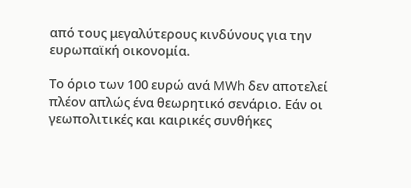από τους μεγαλύτερους κινδύνους για την ευρωπαϊκή οικονομία.

Το όριο των 100 ευρώ ανά MWh δεν αποτελεί πλέον απλώς ένα θεωρητικό σενάριο. Εάν οι γεωπολιτικές και καιρικές συνθήκες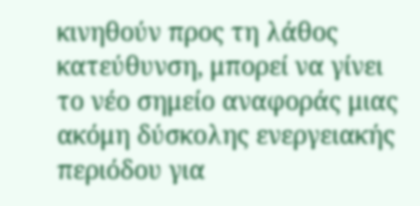κινηθούν προς τη λάθος κατεύθυνση, μπορεί να γίνει το νέο σημείο αναφοράς μιας ακόμη δύσκολης ενεργειακής περιόδου για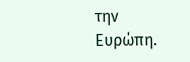την Ευρώπη.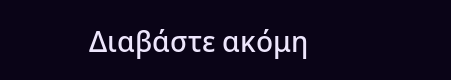Διαβάστε ακόμη